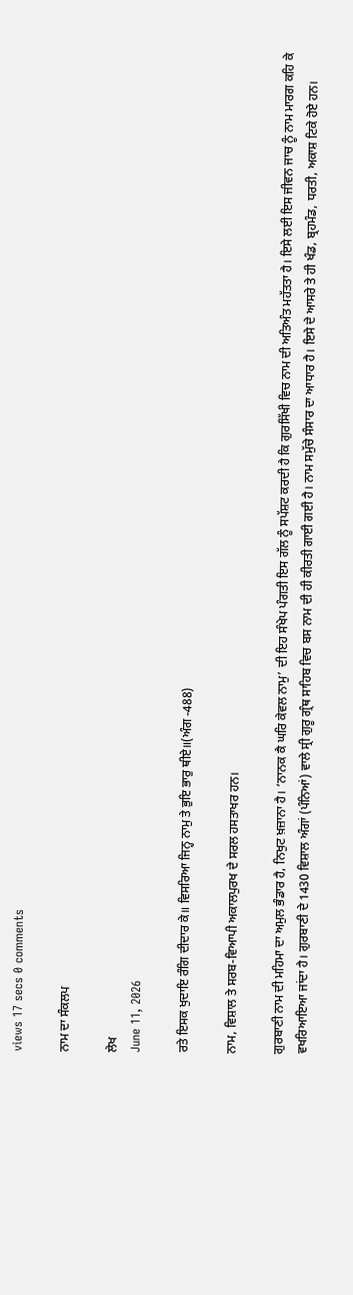views 17 secs 0 comments

ਨਾਮ ਦਾ ਸੰਕਲਪ

ਲੇਖ
June 11, 2026

ਰਤੇ ਇਸਕ ਖੁਦਾਇ ਰੰਗਿ ਦੀਦਾਰ ਕੇ॥ ਵਿਸਰਿਆ ਜਿਨ੍ਹ ਨਾਮੁ ਤੇ ਭੁਇ ਭਾਰੁ ਥੀਏ॥(ਅੰਗ -488)

ਨਾਮ, ਵਿਸ਼ਾਲ ਤੇ ਸਰਬ-ਵਿਆਪੀ ਅਕਾਲਪੁਰਖ ਦੇ ਸਰਲ ਹਸਤਾਖਰ ਹਨ।

ਗੁਰਬਾਣੀ ਨਾਮ ਦੀ ਮਹਿਮਾ ਦਾ ਅਮੁਲ ਭੰਡਾਰ ਹੈ, ਨਿਖੁਟ ਖ਼ਜ਼ਾਨਾ ਹੈ। ‘ਨਾਨਕ ਕੈ ਘਰਿ ਕੇਵਲ ਨਾਮੁ’ ਦੀ ਇਹ ਸੰਖੇਪ ਪੰਗਤੀ ਇਸ ਗੱਲ ਨੂੰ ਸਪੱਸ਼ਟ ਕਰਦੀ ਹੈ ਕਿ ਗੁਰਸਿੱਖੀ ਵਿਚ ਨਾਮ ਦੀ ਅਤਿਅੰਤ ਮਹੱਤਤਾ ਹੈ। ਇਸੇ ਲਈ ਇਸ ਜੀਵਨ ਜਾਚ ਨੂੰ ਨਾਮ ਮਾਰਗ ਕਹਿ ਕੇ ਵਖਰਿਆਇਆ ਜਾਂਦਾ ਹੈ। ਗੁਰਬਾਣੀ ਦੇ 1430 ਵਿਸ਼ਾਲ ਅੰਗਾਂ (ਪੰਨਿਆਂ) ਵਾਲੇ ਸ੍ਰੀ ਗੁਰੂ ਗ੍ਰੰਥ ਸਾਹਿਬ ਵਿਚ ਬਸ ਨਾਮ ਦੀ ਹੀ ਕੀਰਤੀ ਗਾਈ ਗਈ ਹੈ। ਨਾਮ ਸਮੁੱਚੇ ਸੰਸਾਰ ਦਾ ਆਧਾਰ ਹੈ। ਇਸੇ ਦੇ ਆਸਰੇ ਤੇ ਹੀ ਖੰਡ, ਬ੍ਰਹਮੰਡ, ਧਰਤੀ, ਅਕਾਸ਼ ਟਿਕੇ ਹੋਏ ਹਨ।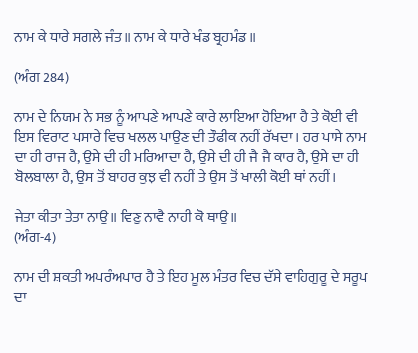ਨਾਮ ਕੇ ਧਾਰੇ ਸਗਲੇ ਜੰਤ॥ ਨਾਮ ਕੇ ਧਾਰੇ ਖੰਡ ਬ੍ਰਹਮੰਡ ॥

(ਅੰਗ 284)

ਨਾਮ ਦੇ ਨਿਯਮ ਨੇ ਸਭ ਨੂੰ ਆਪਣੇ ਆਪਣੇ ਕਾਰੇ ਲਾਇਆ ਹੋਇਆ ਹੈ ਤੇ ਕੋਈ ਵੀ ਇਸ ਵਿਰਾਟ ਪਸਾਰੇ ਵਿਚ ਖਲਲ ਪਾਉਣ ਦੀ ਤੌਫੀਕ ਨਹੀਂ ਰੱਖਦਾ। ਹਰ ਪਾਸੇ ਨਾਮ ਦਾ ਹੀ ਰਾਜ ਹੈ, ਉਸੇ ਦੀ ਹੀ ਮਰਿਆਦਾ ਹੈ, ਉਸੇ ਦੀ ਹੀ ਜੈ ਜੈ ਕਾਰ ਹੈ, ਉਸੇ ਦਾ ਹੀ ਬੋਲਬਾਲਾ ਹੈ, ਉਸ ਤੋਂ ਬਾਹਰ ਕੁਝ ਵੀ ਨਹੀਂ ਤੇ ਉਸ ਤੋਂ ਖਾਲੀ ਕੋਈ ਥਾਂ ਨਹੀਂ।

ਜੇਤਾ ਕੀਤਾ ਤੇਤਾ ਨਾਉ॥ ਵਿਣੁ ਨਾਵੈ ਨਾਹੀ ਕੋ ਥਾਉ॥
(ਅੰਗ-4)

ਨਾਮ ਦੀ ਸ਼ਕਤੀ ਅਪਰੰਅਪਾਰ ਹੈ ਤੇ ਇਹ ਮੂਲ ਮੰਤਰ ਵਿਚ ਦੱਸੇ ਵਾਹਿਗੁਰੂ ਦੇ ਸਰੂਪ ਦਾ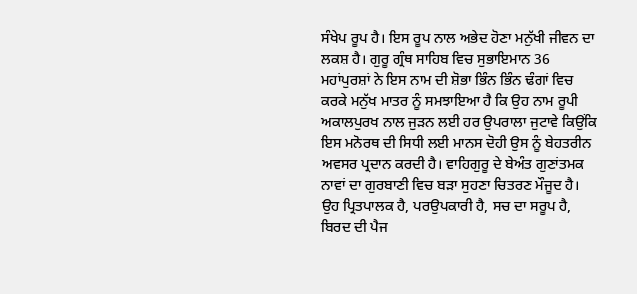ਸੰਖੇਪ ਰੂਪ ਹੈ। ਇਸ ਰੂਪ ਨਾਲ ਅਭੇਦ ਹੋਣਾ ਮਨੁੱਖੀ ਜੀਵਨ ਦਾ ਲਕਸ਼ ਹੈ। ਗੁਰੂ ਗ੍ਰੰਥ ਸਾਹਿਬ ਵਿਚ ਸੁਭਾਇਮਾਨ 36 ਮਹਾਂਪੁਰਸ਼ਾਂ ਨੇ ਇਸ ਨਾਮ ਦੀ ਸ਼ੋਭਾ ਭਿੰਨ ਭਿੰਨ ਢੰਗਾਂ ਵਿਚ ਕਰਕੇ ਮਨੁੱਖ ਮਾਤਰ ਨੂੰ ਸਮਝਾਇਆ ਹੈ ਕਿ ਉਹ ਨਾਮ ਰੂਪੀ ਅਕਾਲਪੁਰਖ ਨਾਲ ਜੁੜਨ ਲਈ ਹਰ ਉਪਰਾਲਾ ਜੁਟਾਵੇ ਕਿਉਂਕਿ ਇਸ ਮਨੋਰਥ ਦੀ ਸਿਧੀ ਲਈ ਮਾਨਸ ਦੋਹੀ ਉਸ ਨੂੰ ਬੇਹਤਰੀਨ ਅਵਸਰ ਪ੍ਰਦਾਨ ਕਰਦੀ ਹੈ। ਵਾਹਿਗੁਰੂ ਦੇ ਬੇਅੰਤ ਗੁਣਾਂਤਮਕ ਨਾਵਾਂ ਦਾ ਗੁਰਬਾਣੀ ਵਿਚ ਬੜਾ ਸੁਹਣਾ ਚਿਤਰਣ ਮੌਜੂਦ ਹੈ। ਉਹ ਪ੍ਰਿਤਪਾਲਕ ਹੈ, ਪਰਉਪਕਾਰੀ ਹੈ, ਸਚ ਦਾ ਸਰੂਪ ਹੈ, ਬਿਰਦ ਦੀ ਪੈਜ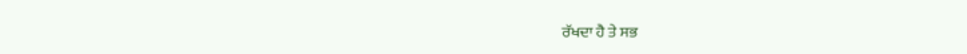ਰੱਖਦਾ ਹੈ ਤੇ ਸਭ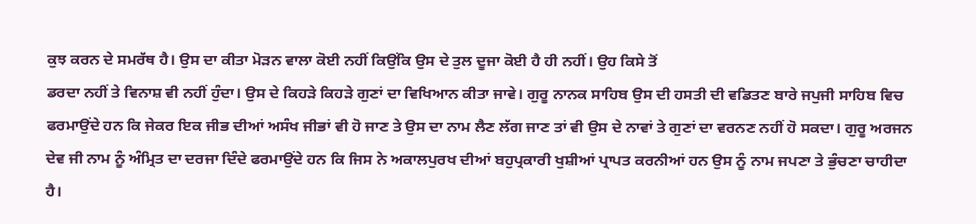ਕੁਝ ਕਰਨ ਦੇ ਸਮਰੱਥ ਹੈ। ਉਸ ਦਾ ਕੀਤਾ ਮੋੜਨ ਵਾਲਾ ਕੋਈ ਨਹੀਂ ਕਿਉਂਕਿ ਉਸ ਦੇ ਤੁਲ ਦੂਜਾ ਕੋਈ ਹੈ ਹੀ ਨਹੀਂ। ਉਹ ਕਿਸੇ ਤੋਂ
ਡਰਦਾ ਨਹੀਂ ਤੇ ਵਿਨਾਸ਼ ਵੀ ਨਹੀਂ ਹੁੰਦਾ। ਉਸ ਦੇ ਕਿਹੜੇ ਕਿਹੜੇ ਗੁਣਾਂ ਦਾ ਵਿਖਿਆਨ ਕੀਤਾ ਜਾਵੇ। ਗੁਰੂ ਨਾਨਕ ਸਾਹਿਬ ਉਸ ਦੀ ਹਸਤੀ ਦੀ ਵਡਿਤਣ ਬਾਰੇ ਜਪੁਜੀ ਸਾਹਿਬ ਵਿਚ ਫਰਮਾਉਂਦੇ ਹਨ ਕਿ ਜੇਕਰ ਇਕ ਜੀਭ ਦੀਆਂ ਅਸੰਖ ਜੀਭਾਂ ਵੀ ਹੋ ਜਾਣ ਤੇ ਉਸ ਦਾ ਨਾਮ ਲੈਣ ਲੱਗ ਜਾਣ ਤਾਂ ਵੀ ਉਸ ਦੇ ਨਾਵਾਂ ਤੇ ਗੁਣਾਂ ਦਾ ਵਰਨਣ ਨਹੀਂ ਹੋ ਸਕਦਾ। ਗੁਰੂ ਅਰਜਨ ਦੇਵ ਜੀ ਨਾਮ ਨੂੰ ਅੰਮ੍ਰਿਤ ਦਾ ਦਰਜਾ ਦਿੰਦੇ ਫਰਮਾਉਂਦੇ ਹਨ ਕਿ ਜਿਸ ਨੇ ਅਕਾਲਪੁਰਖ ਦੀਆਂ ਬਹੁਪ੍ਰਕਾਰੀ ਖੁਸ਼ੀਆਂ ਪ੍ਰਾਪਤ ਕਰਨੀਆਂ ਹਨ ਉਸ ਨੂੰ ਨਾਮ ਜਪਣਾ ਤੇ ਭੁੰਚਣਾ ਚਾਹੀਦਾ ਹੈ।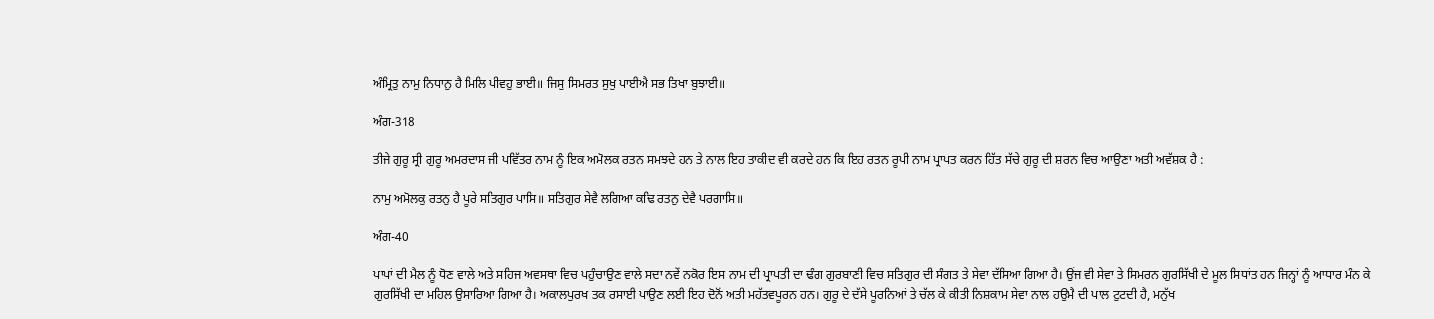ਅੰਮ੍ਰਿਤੁ ਨਾਮੁ ਨਿਧਾਨੁ ਹੈ ਮਿਲਿ ਪੀਵਹੁ ਭਾਈ॥ ਜਿਸੁ ਸਿਮਰਤ ਸੁਖੁ ਪਾਈਐ ਸਭ ਤਿਖਾ ਬੁਝਾਈ॥

ਅੰਗ-318

ਤੀਜੇ ਗੁਰੂ ਸ੍ਰੀ ਗੁਰੂ ਅਮਰਦਾਸ ਜੀ ਪਵਿੱਤਰ ਨਾਮ ਨੂੰ ਇਕ ਅਮੋਲਕ ਰਤਨ ਸਮਝਦੇ ਹਨ ਤੇ ਨਾਲ ਇਹ ਤਾਕੀਦ ਵੀ ਕਰਦੇ ਹਨ ਕਿ ਇਹ ਰਤਨ ਰੂਪੀ ਨਾਮ ਪ੍ਰਾਪਤ ਕਰਨ ਹਿੱਤ ਸੱਚੇ ਗੁਰੂ ਦੀ ਸ਼ਰਨ ਵਿਚ ਆਉਣਾ ਅਤੀ ਅਵੱਸ਼ਕ ਹੈ :

ਨਾਮੁ ਅਮੋਲਕੁ ਰਤਨੁ ਹੈ ਪੂਰੇ ਸਤਿਗੁਰ ਪਾਸਿ॥ ਸਤਿਗੁਰ ਸੇਵੈ ਲਗਿਆ ਕਢਿ ਰਤਨੁ ਦੇਵੈ ਪਰਗਾਸਿ॥

ਅੰਗ-40

ਪਾਪਾਂ ਦੀ ਮੈਲ ਨੂੰ ਧੋਣ ਵਾਲੇ ਅਤੇ ਸਹਿਜ ਅਵਸਥਾ ਵਿਚ ਪਹੁੰਚਾਉਣ ਵਾਲੇ ਸਦਾ ਨਵੇਂ ਨਕੋਰ ਇਸ ਨਾਮ ਦੀ ਪ੍ਰਾਪਤੀ ਦਾ ਢੰਗ ਗੁਰਬਾਣੀ ਵਿਚ ਸਤਿਗੁਰ ਦੀ ਸੰਗਤ ਤੇ ਸੇਵਾ ਦੱਸਿਆ ਗਿਆ ਹੈ। ਉਂਜ ਵੀ ਸੇਵਾ ਤੇ ਸਿਮਰਨ ਗੁਰਸਿੱਖੀ ਦੇ ਮੂਲ ਸਿਧਾਂਤ ਹਨ ਜਿਨ੍ਹਾਂ ਨੂੰ ਆਧਾਰ ਮੰਨ ਕੇ ਗੁਰਸਿੱਖੀ ਦਾ ਮਹਿਲ ਉਸਾਰਿਆ ਗਿਆ ਹੈ। ਅਕਾਲਪੁਰਖ ਤਕ ਰਸਾਈ ਪਾਉਣ ਲਈ ਇਹ ਦੋਨੋਂ ਅਤੀ ਮਹੱਤਵਪੂਰਨ ਹਨ। ਗੁਰੂ ਦੇ ਦੱਸੇ ਪੂਰਨਿਆਂ ਤੇ ਚੱਲ ਕੇ ਕੀਤੀ ਨਿਸ਼ਕਾਮ ਸੇਵਾ ਨਾਲ ਹਉਮੈ ਦੀ ਪਾਲ ਟੁਟਦੀ ਹੈ, ਮਨੁੱਖ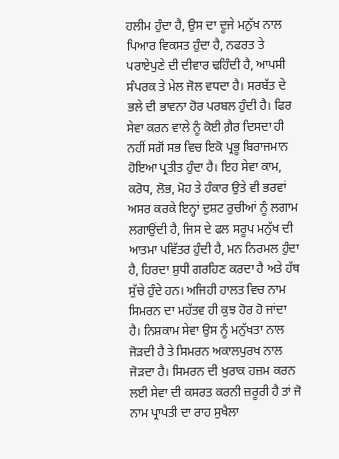ਹਲੀਮ ਹੁੰਦਾ ਹੈ, ਉਸ ਦਾ ਦੂਜੇ ਮਨੁੱਖ ਨਾਲ ਪਿਆਰ ਵਿਕਸਤ ਹੁੰਦਾ ਹੈ, ਨਫਰਤ ਤੇ ਪਰਾਏਪੁਣੇ ਦੀ ਦੀਵਾਰ ਢਹਿੰਦੀ ਹੈ, ਆਪਸੀ ਸੰਪਰਕ ਤੇ ਮੇਲ ਜੋਲ ਵਧਦਾ ਹੈ। ਸਰਬੱਤ ਦੇ ਭਲੇ ਦੀ ਭਾਵਨਾ ਹੋਰ ਪਰਬਲ ਹੁੰਦੀ ਹੈ। ਫਿਰ ਸੇਵਾ ਕਰਨ ਵਾਲੇ ਨੂੰ ਕੋਈ ਗ਼ੈਰ ਦਿਸਦਾ ਹੀ ਨਹੀਂ ਸਗੋਂ ਸਭ ਵਿਚ ਇਕੋ ਪ੍ਰਭੂ ਬਿਰਾਜਮਾਨ ਹੋਇਆ ਪ੍ਰਤੀਤ ਹੁੰਦਾ ਹੈ। ਇਹ ਸੇਵਾ ਕਾਮ, ਕਰੋਧ, ਲੋਭ, ਮੋਹ ਤੇ ਹੰਕਾਰ ਉਤੇ ਵੀ ਭਰਵਾਂ ਅਸਰ ਕਰਕੇ ਇਨ੍ਹਾਂ ਦੁਸ਼ਟ ਰੁਚੀਆਂ ਨੂੰ ਲਗਾਮ ਲਗਾਉਂਦੀ ਹੈ, ਜਿਸ ਦੇ ਫਲ ਸਰੂਪ ਮਨੁੱਖ ਦੀ ਆਤਮਾ ਪਵਿੱਤਰ ਹੁੰਦੀ ਹੈ, ਮਨ ਨਿਰਮਲ ਹੁੰਦਾ ਹੈ, ਹਿਰਦਾ ਸ਼ੁਧੀ ਗਰਹਿਣ ਕਰਦਾ ਹੈ ਅਤੇ ਹੱਥ ਸੁੱਚੇ ਹੁੰਦੇ ਹਨ। ਅਜਿਹੀ ਹਾਲਤ ਵਿਚ ਨਾਮ ਸਿਮਰਨ ਦਾ ਮਹੱਤਵ ਹੀ ਕੁਝ ਹੋਰ ਹੋ ਜਾਂਦਾ ਹੈ। ਨਿਸ਼ਕਾਮ ਸੇਵਾ ਉਸ ਨੂੰ ਮਨੁੱਖਤਾ ਨਾਲ ਜੋੜਦੀ ਹੈ ਤੇ ਸਿਮਰਨ ਅਕਾਲਪੁਰਖ ਨਾਲ ਜੋੜਦਾ ਹੈ। ਸਿਮਰਨ ਦੀ ਖੁਰਾਕ ਹਜ਼ਮ ਕਰਨ ਲਈ ਸੇਵਾ ਦੀ ਕਸਰਤ ਕਰਨੀ ਜ਼ਰੂਰੀ ਹੈ ਤਾਂ ਜੋ ਨਾਮ ਪ੍ਰਾਪਤੀ ਦਾ ਰਾਹ ਸੁਖੈਲਾ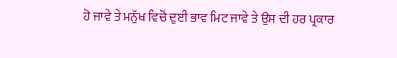ਹੋ ਜਾਵੇ ਤੇ ਮਨੁੱਖ ਵਿਚੋਂ ਦੁਈ ਭਾਵ ਮਿਟ ਜਾਵੇ ਤੇ ਉਸ ਦੀ ਹਰ ਪ੍ਰਕਾਰ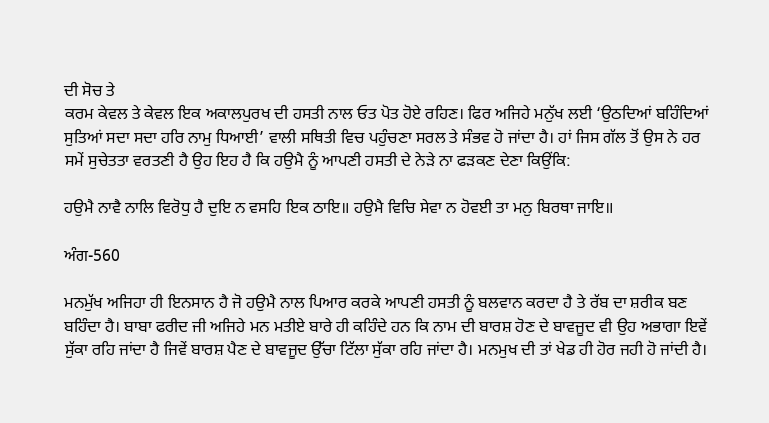ਦੀ ਸੋਚ ਤੇ
ਕਰਮ ਕੇਵਲ ਤੇ ਕੇਵਲ ਇਕ ਅਕਾਲਪੁਰਖ ਦੀ ਹਸਤੀ ਨਾਲ ਓਤ ਪੋਤ ਹੋਏ ਰਹਿਣ। ਫਿਰ ਅਜਿਹੇ ਮਨੁੱਖ ਲਈ ‘ਉਠਦਿਆਂ ਬਹਿੰਦਿਆਂ ਸੁਤਿਆਂ ਸਦਾ ਸਦਾ ਹਰਿ ਨਾਮੁ ਧਿਆਈ’ ਵਾਲੀ ਸਥਿਤੀ ਵਿਚ ਪਹੁੰਚਣਾ ਸਰਲ ਤੇ ਸੰਭਵ ਹੋ ਜਾਂਦਾ ਹੈ। ਹਾਂ ਜਿਸ ਗੱਲ ਤੋਂ ਉਸ ਨੇ ਹਰ ਸਮੇਂ ਸੁਚੇਤਤਾ ਵਰਤਣੀ ਹੈ ਉਹ ਇਹ ਹੈ ਕਿ ਹਉਮੈ ਨੂੰ ਆਪਣੀ ਹਸਤੀ ਦੇ ਨੇੜੇ ਨਾ ਫੜਕਣ ਦੇਣਾ ਕਿਉਂਕਿ:

ਹਉਮੈ ਨਾਵੈ ਨਾਲਿ ਵਿਰੋਧੁ ਹੈ ਦੁਇ ਨ ਵਸਹਿ ਇਕ ਠਾਇ॥ ਹਉਮੈ ਵਿਚਿ ਸੇਵਾ ਨ ਹੋਵਈ ਤਾ ਮਨੁ ਬਿਰਥਾ ਜਾਇ॥

ਅੰਗ-560

ਮਨਮੁੱਖ ਅਜਿਹਾ ਹੀ ਇਨਸਾਨ ਹੈ ਜੋ ਹਉਮੈ ਨਾਲ ਪਿਆਰ ਕਰਕੇ ਆਪਣੀ ਹਸਤੀ ਨੂੰ ਬਲਵਾਨ ਕਰਦਾ ਹੈ ਤੇ ਰੱਬ ਦਾ ਸ਼ਰੀਕ ਬਣ ਬਹਿੰਦਾ ਹੈ। ਬਾਬਾ ਫਰੀਦ ਜੀ ਅਜਿਹੇ ਮਨ ਮਤੀਏ ਬਾਰੇ ਹੀ ਕਹਿੰਦੇ ਹਨ ਕਿ ਨਾਮ ਦੀ ਬਾਰਸ਼ ਹੋਣ ਦੇ ਬਾਵਜੂਦ ਵੀ ਉਹ ਅਭਾਗਾ ਇਵੇਂ ਸੁੱਕਾ ਰਹਿ ਜਾਂਦਾ ਹੈ ਜਿਵੇਂ ਬਾਰਸ਼ ਪੈਣ ਦੇ ਬਾਵਜੂਦ ਉੱਚਾ ਟਿੱਲਾ ਸੁੱਕਾ ਰਹਿ ਜਾਂਦਾ ਹੈ। ਮਨਮੁਖ ਦੀ ਤਾਂ ਖੇਡ ਹੀ ਹੋਰ ਜਹੀ ਹੋ ਜਾਂਦੀ ਹੈ।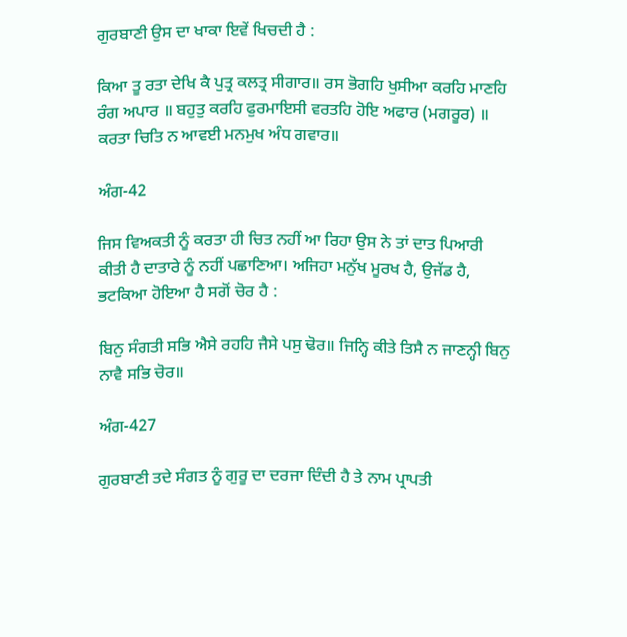ਗੁਰਬਾਣੀ ਉਸ ਦਾ ਖਾਕਾ ਇਵੇਂ ਖਿਚਦੀ ਹੈ :

ਕਿਆ ਤੂ ਰਤਾ ਦੇਖਿ ਕੈ ਪੁਤ੍ਰ ਕਲਤ੍ਰ ਸੀਗਾਰ॥ ਰਸ ਭੋਗਹਿ ਖੁਸੀਆ ਕਰਹਿ ਮਾਣਹਿ ਰੰਗ ਅਪਾਰ ॥ ਬਹੁਤੁ ਕਰਹਿ ਫੁਰਮਾਇਸੀ ਵਰਤਹਿ ਹੋਇ ਅਫਾਰ (ਮਗਰੂਰ) ॥ ਕਰਤਾ ਚਿਤਿ ਨ ਆਵਈ ਮਨਮੁਖ ਅੰਧ ਗਵਾਰ॥

ਅੰਗ-42

ਜਿਸ ਵਿਅਕਤੀ ਨੂੰ ਕਰਤਾ ਹੀ ਚਿਤ ਨਹੀਂ ਆ ਰਿਹਾ ਉਸ ਨੇ ਤਾਂ ਦਾਤ ਪਿਆਰੀ ਕੀਤੀ ਹੈ ਦਾਤਾਰੇ ਨੂੰ ਨਹੀਂ ਪਛਾਣਿਆ। ਅਜਿਹਾ ਮਨੁੱਖ ਮੂਰਖ ਹੈ, ਉਜੱਡ ਹੈ, ਭਟਕਿਆ ਹੋਇਆ ਹੈ ਸਗੋਂ ਚੋਰ ਹੈ :

ਬਿਨੁ ਸੰਗਤੀ ਸਭਿ ਐਸੇ ਰਹਹਿ ਜੈਸੇ ਪਸੁ ਢੋਰ॥ ਜਿਨ੍ਹਿ ਕੀਤੇ ਤਿਸੈ ਨ ਜਾਣਨ੍ਹੀ ਬਿਨੁ ਨਾਵੈ ਸਭਿ ਚੋਰ॥

ਅੰਗ-427

ਗੁਰਬਾਣੀ ਤਦੇ ਸੰਗਤ ਨੂੰ ਗੁਰੂ ਦਾ ਦਰਜਾ ਦਿੰਦੀ ਹੈ ਤੇ ਨਾਮ ਪ੍ਰਾਪਤੀ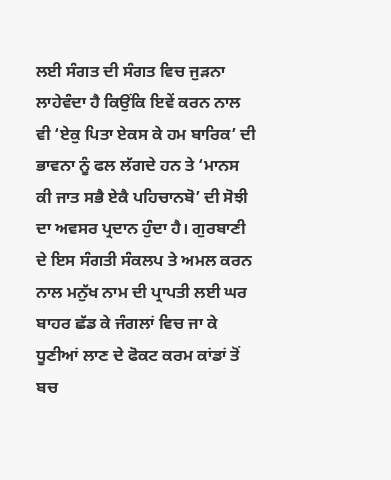ਲਈ ਸੰਗਤ ਦੀ ਸੰਗਤ ਵਿਚ ਜੁੜਨਾ ਲਾਹੇਵੰਦਾ ਹੈ ਕਿਉਂਕਿ ਇਵੇਂ ਕਰਨ ਨਾਲ ਵੀ ‘ਏਕੁ ਪਿਤਾ ਏਕਸ ਕੇ ਹਮ ਬਾਰਿਕ’ ਦੀ ਭਾਵਨਾ ਨੂੰ ਫਲ ਲੱਗਦੇ ਹਨ ਤੇ ‘ਮਾਨਸ ਕੀ ਜਾਤ ਸਭੈ ਏਕੈ ਪਹਿਚਾਨਬੋ’ ਦੀ ਸੋਝੀ ਦਾ ਅਵਸਰ ਪ੍ਰਦਾਨ ਹੁੰਦਾ ਹੈ। ਗੁਰਬਾਣੀ ਦੇ ਇਸ ਸੰਗਤੀ ਸੰਕਲਪ ਤੇ ਅਮਲ ਕਰਨ ਨਾਲ ਮਨੁੱਖ ਨਾਮ ਦੀ ਪ੍ਰਾਪਤੀ ਲਈ ਘਰ ਬਾਹਰ ਛੱਡ ਕੇ ਜੰਗਲਾਂ ਵਿਚ ਜਾ ਕੇ ਧੂਣੀਆਂ ਲਾਣ ਦੇ ਫੋਕਟ ਕਰਮ ਕਾਂਡਾਂ ਤੋਂ ਬਚ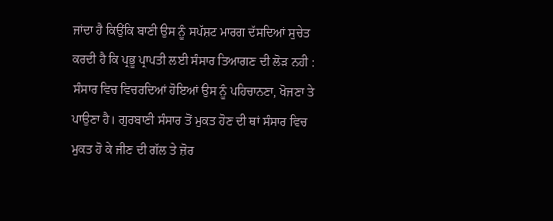ਜਾਂਦਾ ਹੈ ਕਿਉਂਕਿ ਬਾਣੀ ਉਸ ਨੂੰ ਸਪੱਸ਼ਟ ਮਾਰਗ ਦੱਸਦਿਆਂ ਸੁਚੇਤ ਕਰਦੀ ਹੈ ਕਿ ਪ੍ਰਭੂ ਪ੍ਰਾਪਤੀ ਲਈ ਸੰਸਾਰ ਤਿਆਗਣ ਦੀ ਲੋੜ ਨਹੀ : ਸੰਸਾਰ ਵਿਚ ਵਿਚਰਦਿਆਂ ਹੋਇਆਂ ਉਸ ਨੂੰ ਪਹਿਚਾਨਣਾ, ਖੋਜਣਾ ਤੇ ਪਾਉਣਾ ਹੈ। ਗੁਰਬਾਣੀ ਸੰਸਾਰ ਤੋਂ ਮੁਕਤ ਹੋਣ ਦੀ ਥਾਂ ਸੰਸਾਰ ਵਿਚ ਮੁਕਤ ਹੋ ਕੇ ਜੀਣ ਦੀ ਗੱਲ ਤੇ ਜ਼ੋਰ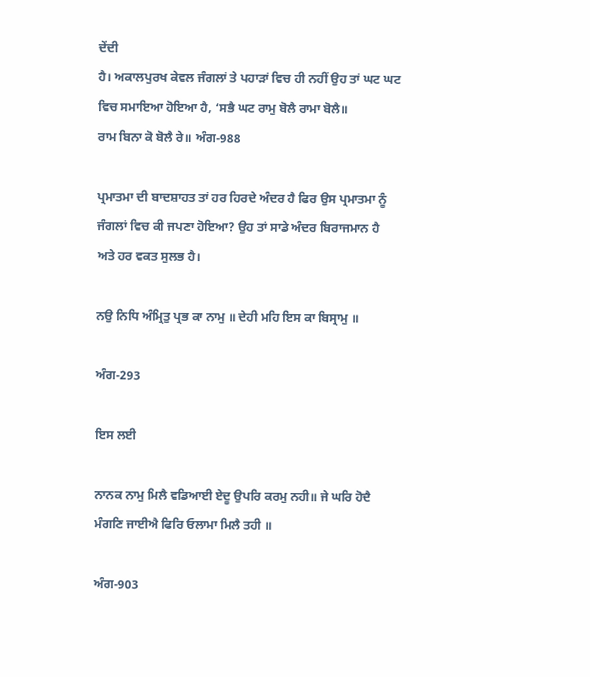ਦੇਂਦੀ
ਹੈ। ਅਕਾਲਪੁਰਖ ਕੇਵਲ ਜੰਗਲਾਂ ਤੇ ਪਹਾੜਾਂ ਵਿਚ ਹੀ ਨਹੀਂ ਉਹ ਤਾਂ ਘਟ ਘਟ ਵਿਚ ਸਮਾਇਆ ਹੋਇਆ ਹੈ, ‘ਸਭੈ ਘਟ ਰਾਮੁ ਬੋਲੈ ਰਾਮਾ ਬੋਲੈ॥
ਰਾਮ ਬਿਨਾ ਕੋ ਬੋਲੈ ਰੇ॥ ਅੰਗ-988

ਪ੍ਰਮਾਤਮਾ ਦੀ ਬਾਦਸ਼ਾਹਤ ਤਾਂ ਹਰ ਹਿਰਦੇ ਅੰਦਰ ਹੈ ਫਿਰ ਉਸ ਪ੍ਰਮਾਤਮਾ ਨੂੰ ਜੰਗਲਾਂ ਵਿਚ ਕੀ ਜਪਣਾ ਹੋਇਆ? ਉਹ ਤਾਂ ਸਾਡੇ ਅੰਦਰ ਬਿਰਾਜਮਾਨ ਹੈ ਅਤੇ ਹਰ ਵਕਤ ਸੁਲਭ ਹੈ।

ਨਉ ਨਿਧਿ ਅੰਮ੍ਰਿਤੁ ਪ੍ਰਭ ਕਾ ਨਾਮੁ ॥ ਦੇਹੀ ਮਹਿ ਇਸ ਕਾ ਬਿਸ੍ਰਾਮੁ ॥

ਅੰਗ-293

ਇਸ ਲਈ

ਨਾਨਕ ਨਾਮੁ ਮਿਲੈ ਵਡਿਆਈ ਏਦੂ ਉਪਰਿ ਕਰਮੁ ਨਹੀ॥ ਜੇ ਘਰਿ ਹੋਦੈ ਮੰਗਣਿ ਜਾਈਐ ਫਿਰਿ ਓਲਾਮਾ ਮਿਲੈ ਤਹੀ ॥

ਅੰਗ-903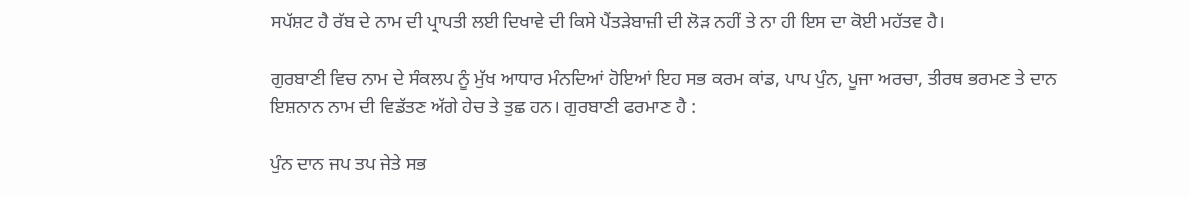ਸਪੱਸ਼ਟ ਹੈ ਰੱਬ ਦੇ ਨਾਮ ਦੀ ਪ੍ਰਾਪਤੀ ਲਈ ਦਿਖਾਵੇ ਦੀ ਕਿਸੇ ਪੈਂਤੜੇਬਾਜ਼ੀ ਦੀ ਲੋੜ ਨਹੀਂ ਤੇ ਨਾ ਹੀ ਇਸ ਦਾ ਕੋਈ ਮਹੱਤਵ ਹੈ।

ਗੁਰਬਾਣੀ ਵਿਚ ਨਾਮ ਦੇ ਸੰਕਲਪ ਨੂੰ ਮੁੱਖ ਆਧਾਰ ਮੰਨਦਿਆਂ ਹੋਇਆਂ ਇਹ ਸਭ ਕਰਮ ਕਾਂਡ, ਪਾਪ ਪੁੰਨ, ਪੂਜਾ ਅਰਚਾ, ਤੀਰਥ ਭਰਮਣ ਤੇ ਦਾਨ ਇਸ਼ਨਾਨ ਨਾਮ ਦੀ ਵਿਡੱਤਣ ਅੱਗੇ ਹੇਚ ਤੇ ਤੁਛ ਹਨ। ਗੁਰਬਾਣੀ ਫਰਮਾਣ ਹੈ :

ਪੁੰਨ ਦਾਨ ਜਪ ਤਪ ਜੇਤੇ ਸਭ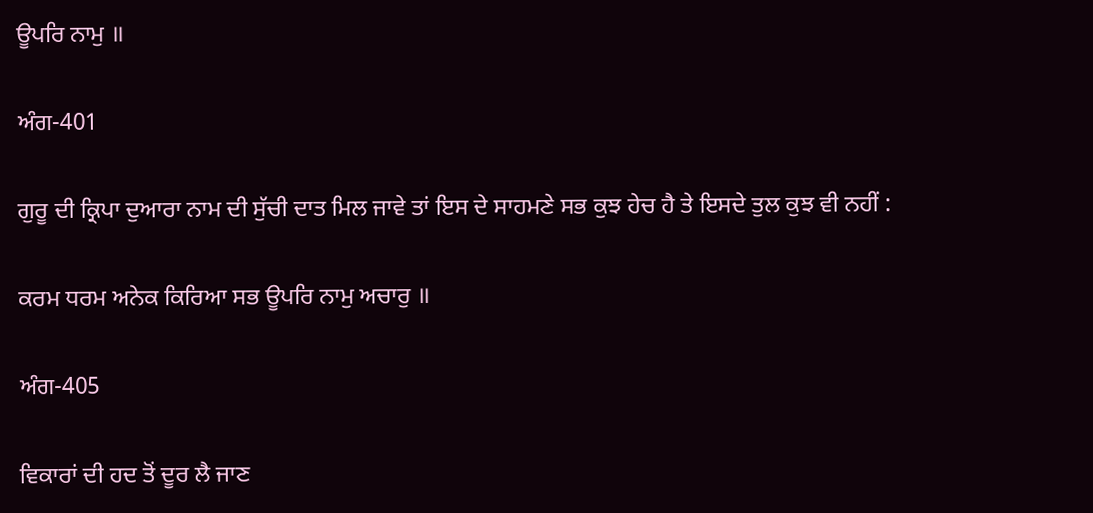ਊਪਰਿ ਨਾਮੁ ॥

ਅੰਗ-401

ਗੁਰੂ ਦੀ ਕ੍ਰਿਪਾ ਦੁਆਰਾ ਨਾਮ ਦੀ ਸੁੱਚੀ ਦਾਤ ਮਿਲ ਜਾਵੇ ਤਾਂ ਇਸ ਦੇ ਸਾਹਮਣੇ ਸਭ ਕੁਝ ਹੇਚ ਹੈ ਤੇ ਇਸਦੇ ਤੁਲ ਕੁਝ ਵੀ ਨਹੀਂ :

ਕਰਮ ਧਰਮ ਅਨੇਕ ਕਿਰਿਆ ਸਭ ਊਪਰਿ ਨਾਮੁ ਅਚਾਰੁ ॥

ਅੰਗ-405

ਵਿਕਾਰਾਂ ਦੀ ਹਦ ਤੋਂ ਦੂਰ ਲੈ ਜਾਣ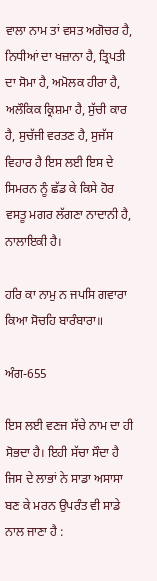ਵਾਲਾ ਨਾਮ ਤਾਂ ਵਸਤ ਅਗੋਚਰ ਹੈ, ਨਿਧੀਆਂ ਦਾ ਖਜ਼ਾਨਾ ਹੈ, ਤ੍ਰਿਪਤੀ ਦਾ ਸੋਮਾ ਹੈ, ਅਮੋਲਕ ਹੀਰਾ ਹੈ, ਅਲੌਕਿਕ ਕ੍ਰਿਸ਼ਮਾ ਹੈ, ਸੁੱਚੀ ਕਾਰ ਹੈ, ਸੁਚੱਜੀ ਵਰਤਣ ਹੈ, ਸੁਜੱਸ ਵਿਹਾਰ ਹੈ ਇਸ ਲਈ ਇਸ ਦੇ ਸਿਮਰਨ ਨੂੰ ਛੱਡ ਕੇ ਕਿਸੇ ਹੋਰ ਵਸਤੂ ਮਗਰ ਲੱਗਣਾ ਨਾਦਾਨੀ ਹੈ, ਨਾਲਾਇਕੀ ਹੈ।

ਹਰਿ ਕਾ ਨਾਮੁ ਨ ਜਪਸਿ ਗਵਾਰਾ ਕਿਆ ਸੋਚਹਿ ਬਾਰੰਬਾਰਾ॥

ਅੰਗ-655

ਇਸ ਲਈ ਵਣਜ ਸੱਚੇ ਨਾਮ ਦਾ ਹੀ ਸੋਭਦਾ ਹੈ। ਇਹੀ ਸੱਚਾ ਸੌਦਾ ਹੈ ਜਿਸ ਦੇ ਲਾਭਾਂ ਨੇ ਸਾਡਾ ਅਸਾਸਾ ਬਣ ਕੇ ਮਰਨ ਉਪਰੰਤ ਵੀ ਸਾਡੇ ਨਾਲ ਜਾਣਾ ਹੈ :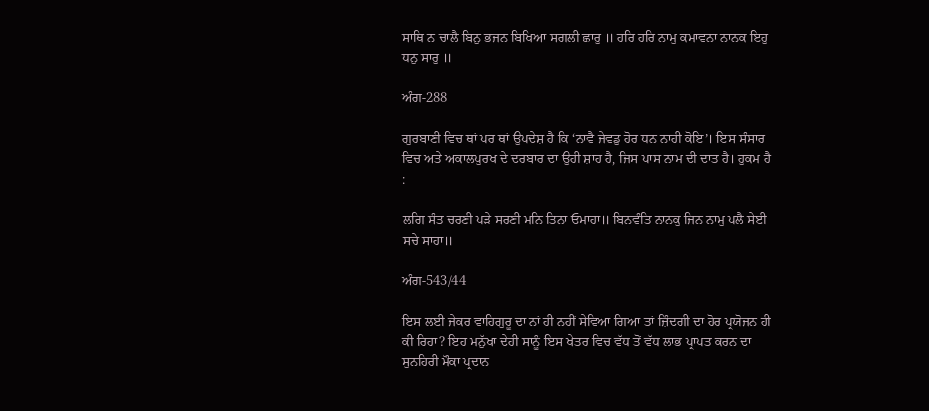ਸਾਥਿ ਨ ਚਾਲੈ ਬਿਨੁ ਭਜਨ ਬਿਖਿਆ ਸਗਲੀ ਛਾਰੁ ॥ ਹਰਿ ਹਰਿ ਨਾਮੁ ਕਮਾਵਨਾ ਨਾਨਕ ਇਹੁ ਧਨੁ ਸਾਰੁ ॥

ਅੰਗ-288

ਗੁਰਬਾਣੀ ਵਿਚ ਥਾਂ ਪਰ ਥਾਂ ਉਪਦੇਸ਼ ਹੈ ਕਿ ‘ਨਾਵੈ ਜੇਵਡੁ ਹੋਰ ਧਨ ਨਾਹੀ ਕੋਇ’। ਇਸ ਸੰਸਾਰ ਵਿਚ ਅਤੇ ਅਕਾਲਪੁਰਖ ਦੇ ਦਰਬਾਰ ਦਾ ਉਹੀ ਸ਼ਾਹ ਹੈ, ਜਿਸ ਪਾਸ ਨਾਮ ਦੀ ਦਾਤ ਹੈ। ਹੁਕਮ ਹੈ :

ਲਗਿ ਸੰਤ ਚਰਣੀ ਪੜੇ ਸਰਣੀ ਮਨਿ ਤਿਨਾ ਓਮਾਹਾ॥ ਬਿਨਵੰਤਿ ਨਾਨਕੁ ਜਿਨ ਨਾਮੁ ਪਲੈ ਸੇਈ ਸਚੇ ਸਾਹਾ॥

ਅੰਗ-543/44

ਇਸ ਲਈ ਜੇਕਰ ਵਾਹਿਗੁਰੂ ਦਾ ਨਾਂ ਹੀ ਨਹੀਂ ਸੇਵਿਆ ਗਿਆ ਤਾਂ ਜ਼ਿੰਦਗੀ ਦਾ ਹੋਰ ਪ੍ਰਯੋਜਨ ਹੀ ਕੀ ਰਿਹਾ? ਇਹ ਮਨੁੱਖਾ ਦੇਹੀ ਸਾਨੂੰ ਇਸ ਖੇਤਰ ਵਿਚ ਵੱਧ ਤੋਂ ਵੱਧ ਲਾਭ ਪ੍ਰਾਪਤ ਕਰਨ ਦਾ ਸੁਨਹਿਰੀ ਮੌਕਾ ਪ੍ਰਦਾਨ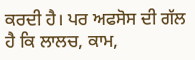ਕਰਦੀ ਹੈ। ਪਰ ਅਫਸੋਸ ਦੀ ਗੱਲ ਹੈ ਕਿ ਲਾਲਚ, ਕਾਮ,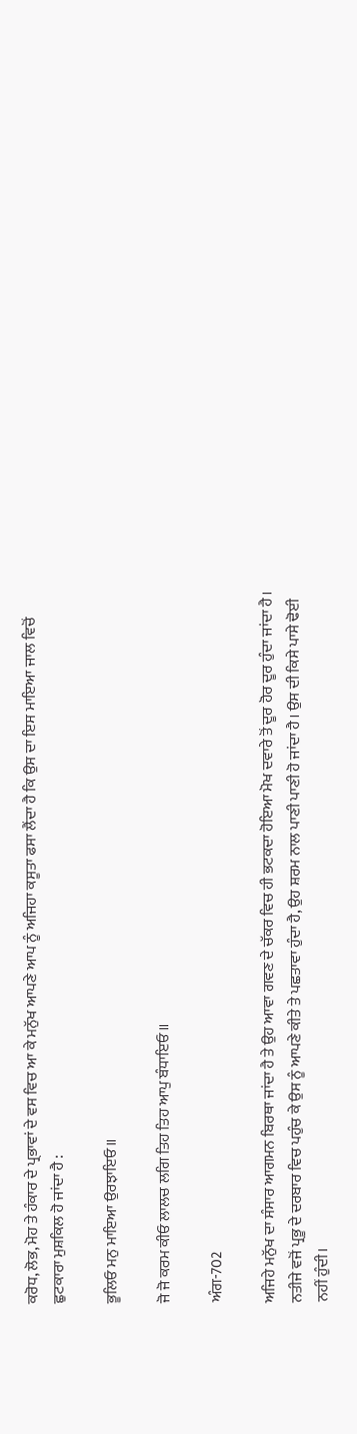ਕਰੋਧ, ਲੋਭ, ਮੋਹ ਤੇ ਹੰਕਾਰ ਦੇ ਪ੍ਰਭਾਵਾਂ ਦੇ ਵਸ ਵਿਚ ਆ ਕੇ ਮਨੁੱਖ ਆਪਣੇ ਆਪ ਨੂੰ ਅਜਿਹਾ ਕਸੂਤਾ ਫਸਾ ਲੈਂਦਾ ਹੈ ਕਿ ਉਸ ਦਾ ਇਸ ਮਾਇਆ ਜਾਲ ਵਿਚੋਂ ਛੁਟਕਾਰਾ ਮੁਸ਼ਕਿਲ ਹੋ ਜਾਂਦਾ ਹੈ :

ਭੂਲਿਓ ਮਨੁ ਮਾਇਆ ਉਰਝਾਇਓ॥

ਜੋ ਜੋ ਕਰਮ ਕੀਓ ਲਾਲਚ ਲਗਿ ਤਿਹ ਤਿਹ ਆਪੁ ਬੰਧਾਇਓ॥

ਅੰਗ-702

ਅਜਿਹੇ ਮਨੁੱਖ ਦਾ ਸੰਸਾਰ ਆਗਮਨ ਬਿਰਥਾ ਜਾਂਦਾ ਹੈ ਤੇ ਉਹ ਆਵਾ ਗਵਣ ਦੇ ਚੱਕਰ ਵਿਚ ਹੀ ਭਟਕਦਾ ਹੋਇਆ ਮੋਖ ਦਵਾਰੇ ਤੋਂ ਦੂਰ ਹੋਰ ਦੂਰ ਹੁੰਦਾ ਜਾਂਦਾ ਹੈ। ਨਤੀਜੇ ਵਜੋਂ ਪ੍ਰਭੂ ਦੇ ਦਰਬਾਰ ਵਿਚ ਪਹੁੰਚ ਕੇ ਉਸ ਨੂੰ ਆਪਣੇ ਕੀਤੇ ਤੇ ਪਛਤਾਵਾ ਹੁੰਦਾ ਹੈ, ਉਹ ਸ਼ਰਮ ਨਾਲ ਪਾਣੀ ਪਾਣੀ ਹੋ ਜਾਂਦਾ ਹੈ। ਉਸ ਦੀ ਕਿਸੇ ਪਾਸੇ ਢੋਈ ਨਹੀਂ ਹੁੰਦੀ।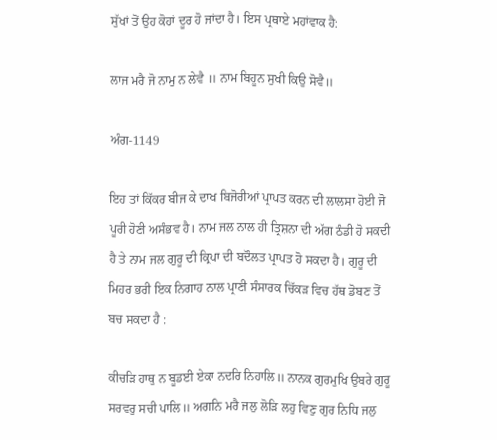ਸੁੱਖਾਂ ਤੋਂ ਉਹ ਕੋਹਾਂ ਦੂਰ ਹੋ ਜਾਂਦਾ ਹੈ। ਇਸ ਪ੍ਰਥਾਏ ਮਹਾਂਵਾਕ ਹੈ:

ਲਾਜ ਮਰੈ ਜੋ ਨਾਮੁ ਨ ਲੇਵੈ ॥ ਨਾਮ ਬਿਹੂਨ ਸੁਖੀ ਕਿਉ ਸੋਵੈ॥

ਅੰਗ-1149

ਇਹ ਤਾਂ ਕਿੱਕਰ ਬੀਜ ਕੇ ਦਾਖ ਬਿਜੋਰੀਆਂ ਪ੍ਰਾਪਤ ਕਰਨ ਦੀ ਲਾਲਸਾ ਹੋਈ ਜੋ ਪੂਰੀ ਹੋਣੀ ਅਸੰਭਵ ਹੈ। ਨਾਮ ਜਲ ਨਾਲ ਹੀ ਤ੍ਰਿਸ਼ਨਾ ਦੀ ਅੱਗ ਠੰਡੀ ਹੋ ਸਕਦੀ ਹੈ ਤੇ ਨਾਮ ਜਲ ਗੁਰੂ ਦੀ ਕ੍ਰਿਪਾ ਦੀ ਬਦੌਲਤ ਪ੍ਰਾਪਤ ਹੋ ਸਕਦਾ ਹੈ। ਗੁਰੂ ਦੀ ਮਿਹਰ ਭਰੀ ਇਕ ਨਿਗਾਹ ਨਾਲ ਪ੍ਰਾਣੀ ਸੰਸਾਰਕ ਚਿੱਕੜ ਵਿਚ ਹੱਥ ਡੋਬਣ ਤੋਂ ਬਚ ਸਕਦਾ ਹੈ :

ਕੀਚੜਿ ਹਾਥੁ ਨ ਬੂਡਈ ਏਕਾ ਨਦਰਿ ਨਿਹਾਲਿ॥ ਨਾਨਕ ਗੁਰਮੁਖਿ ਉਬਰੇ ਗੁਰੂ ਸਰਵਰੁ ਸਚੀ ਪਾਲਿ॥ ਅਗਨਿ ਮਰੈ ਜਲੁ ਲੋੜਿ ਲਹੁ ਵਿਣੁ ਗੁਰ ਨਿਧਿ ਜਲੁ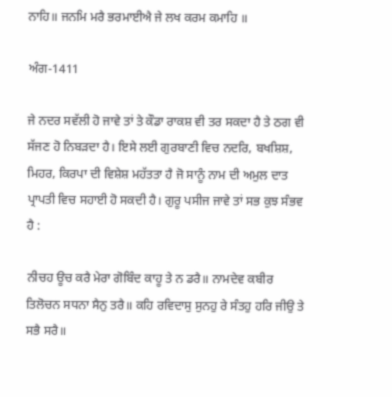ਨਾਹਿ॥ ਜਨਮਿ ਮਰੈ ਭਰਮਾਈਐ ਜੇ ਲਖ ਕਰਮ ਕਮਾਹਿ ॥

ਅੰਗ-1411

ਜੇ ਨਦਰ ਸਵੱਲੀ ਹੋ ਜਾਵੇ ਤਾਂ ਤੇ ਕੌਡਾ ਰਾਕਸ਼ ਵੀ ਤਰ ਸਕਦਾ ਹੈ ਤੇ ਠਗ ਵੀ ਸੱਜਣ ਹੋ ਨਿਬੜਦਾ ਹੈ। ਇਸੇ ਲਈ ਗੁਰਬਾਣੀ ਵਿਚ ਨਦਰਿ, ਬਖਸ਼ਿਸ਼, ਮਿਹਰ, ਕਿਰਪਾ ਦੀ ਵਿਸ਼ੇਸ਼ ਮਹੱਤਤਾ ਹੈ ਜੋ ਸਾਨੂੰ ਨਾਮ ਦੀ ਅਮੁਲ ਦਾਤ ਪ੍ਰਾਪਤੀ ਵਿਚ ਸਹਾਈ ਹੋ ਸਕਦੀ ਹੈ। ਗੁਰੂ ਪਸੀਜ ਜਾਵੇ ਤਾਂ ਸਭ ਕੁਝ ਸੰਭਵ ਹੈ :

ਨੀਚਹ ਊਚ ਕਰੈ ਮੇਰਾ ਗੋਬਿੰਦ ਕਾਹੂ ਤੇ ਨ ਡਰੈ॥ ਨਾਮਦੇਵ ਕਬੀਰ ਤਿਲੋਚਨ ਸਧਨਾ ਸੈਨੁ ਤਰੈ॥ ਕਹਿ ਰਵਿਦਾਸੁ ਸੁਨਹੁ ਰੇ ਸੰਤਹੁ ਹਰਿ ਜੀਉ ਤੇ ਸਭੈ ਸਰੈ॥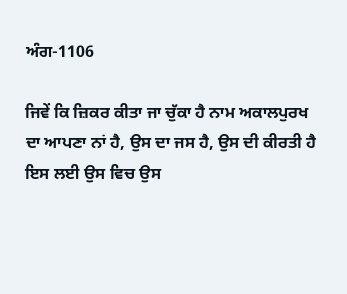ਅੰਗ-1106

ਜਿਵੇਂ ਕਿ ਜ਼ਿਕਰ ਕੀਤਾ ਜਾ ਚੁੱਕਾ ਹੈ ਨਾਮ ਅਕਾਲਪੁਰਖ ਦਾ ਆਪਣਾ ਨਾਂ ਹੈ, ਉਸ ਦਾ ਜਸ ਹੈ, ਉਸ ਦੀ ਕੀਰਤੀ ਹੈ ਇਸ ਲਈ ਉਸ ਵਿਚ ਉਸ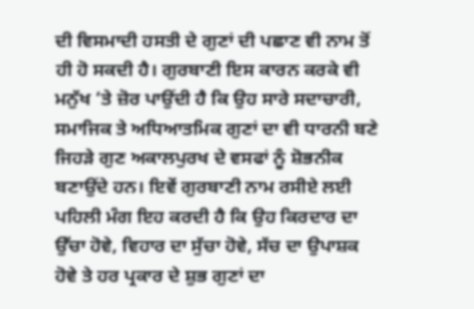ਦੀ ਵਿਸਮਾਦੀ ਹਸਤੀ ਦੇ ਗੁਣਾਂ ਦੀ ਪਛਾਣ ਵੀ ਨਾਮ ਤੋਂ ਹੀ ਹੋ ਸਕਦੀ ਹੈ। ਗੁਰਬਾਣੀ ਇਸ ਕਾਰਨ ਕਰਕੇ ਵੀ ਮਨੁੱਖ ‘ਤੇ ਜ਼ੋਰ ਪਾਉਂਦੀ ਹੈ ਕਿ ਉਹ ਸਾਰੇ ਸਦਾਚਾਰੀ, ਸਮਾਜਿਕ ਤੇ ਅਧਿਆਤਮਿਕ ਗੁਣਾਂ ਦਾ ਵੀ ਧਾਰਨੀ ਬਣੇ ਜਿਹੜੇ ਗੁਣ ਅਕਾਲਪੁਰਖ ਦੇ ਵਸਫਾਂ ਨੂੰ ਸ਼ੋਭਨੀਕ ਬਣਾਉਂਦੇ ਹਨ। ਇਵੇਂ ਗੁਰਬਾਣੀ ਨਾਮ ਰਸੀਏ ਲਈ ਪਹਿਲੀ ਮੰਗ ਇਹ ਕਰਦੀ ਹੈ ਕਿ ਉਹ ਕਿਰਦਾਰ ਦਾ ਉੱਚਾ ਹੋਵੇ, ਵਿਹਾਰ ਦਾ ਸੁੱਚਾ ਹੋਵੇ, ਸੱਚ ਦਾ ਉਪਾਸ਼ਕ ਹੋਵੇ ਤੇ ਹਰ ਪ੍ਰਕਾਰ ਦੇ ਸ਼ੁਭ ਗੁਣਾਂ ਦਾ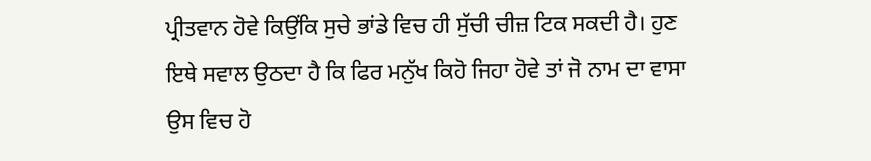ਪ੍ਰੀਤਵਾਨ ਹੋਵੇ ਕਿਉਂਕਿ ਸੁਚੇ ਭਾਂਡੇ ਵਿਚ ਹੀ ਸੁੱਚੀ ਚੀਜ਼ ਟਿਕ ਸਕਦੀ ਹੈ। ਹੁਣ ਇਥੇ ਸਵਾਲ ਉਠਦਾ ਹੈ ਕਿ ਫਿਰ ਮਨੁੱਖ ਕਿਹੋ ਜਿਹਾ ਹੋਵੇ ਤਾਂ ਜੋ ਨਾਮ ਦਾ ਵਾਸਾ ਉਸ ਵਿਚ ਹੋ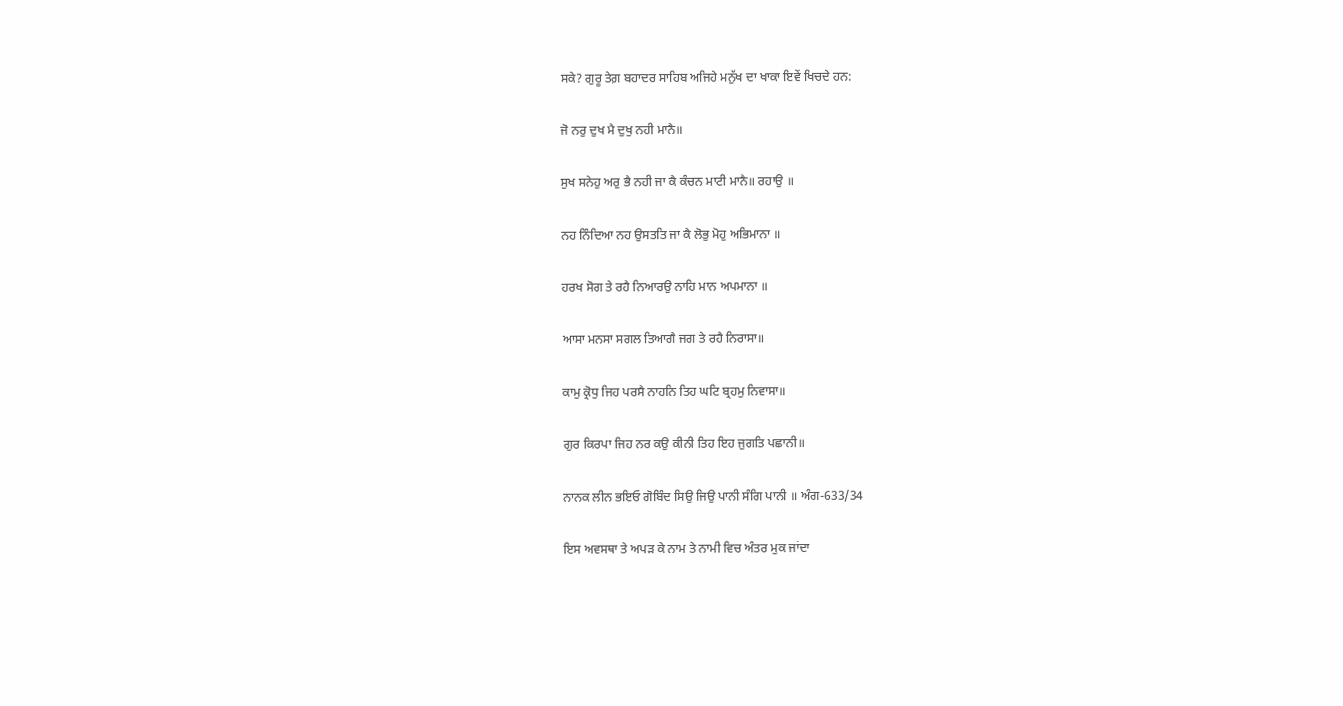ਸਕੇ? ਗੁਰੂ ਤੇਗ਼ ਬਹਾਦਰ ਸਾਹਿਬ ਅਜਿਹੇ ਮਨੁੱਖ ਦਾ ਖਾਕਾ ਇਵੇਂ ਖਿਚਦੇ ਹਨ:

ਜੋ ਨਰੁ ਦੁਖ ਮੈ ਦੁਖੁ ਨਹੀ ਮਾਨੈ॥

ਸੁਖ ਸਨੇਹੁ ਅਰੁ ਭੈ ਨਹੀ ਜਾ ਕੈ ਕੰਚਨ ਮਾਟੀ ਮਾਨੈ॥ ਰਹਾਉ ॥

ਨਹ ਨਿੰਦਿਆ ਨਹ ਉਸਤਤਿ ਜਾ ਕੈ ਲੋਭੁ ਮੋਹੁ ਅਭਿਮਾਨਾ ॥

ਹਰਖ ਸੋਗ ਤੇ ਰਹੈ ਨਿਆਰਉ ਨਾਹਿ ਮਾਨ ਅਪਮਾਨਾ ॥

ਆਸਾ ਮਨਸਾ ਸਗਲ ਤਿਆਗੈ ਜਗ ਤੇ ਰਹੈ ਨਿਰਾਸਾ॥

ਕਾਮੁ ਕ੍ਰੋਧੁ ਜਿਹ ਪਰਸੈ ਨਾਹਨਿ ਤਿਹ ਘਟਿ ਬ੍ਰਹਮੁ ਨਿਵਾਸਾ॥

ਗੁਰ ਕਿਰਪਾ ਜਿਹ ਨਰ ਕਉ ਕੀਨੀ ਤਿਹ ਇਹ ਜੁਗਤਿ ਪਛਾਨੀ॥

ਨਾਨਕ ਲੀਨ ਭਇਓ ਗੋਬਿੰਦ ਸਿਉ ਜਿਉ ਪਾਨੀ ਸੰਗਿ ਪਾਨੀ ॥ ਅੰਗ-633/34

ਇਸ ਅਵਸਥਾ ਤੇ ਅਪੜ ਕੇ ਨਾਮ ਤੇ ਨਾਮੀ ਵਿਚ ਅੰਤਰ ਮੁਕ ਜਾਂਦਾ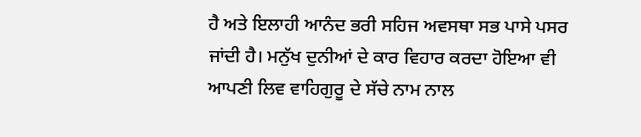ਹੈ ਅਤੇ ਇਲਾਹੀ ਆਨੰਦ ਭਰੀ ਸਹਿਜ ਅਵਸਥਾ ਸਭ ਪਾਸੇ ਪਸਰ ਜਾਂਦੀ ਹੈ। ਮਨੁੱਖ ਦੁਨੀਆਂ ਦੇ ਕਾਰ ਵਿਹਾਰ ਕਰਦਾ ਹੋਇਆ ਵੀ ਆਪਣੀ ਲਿਵ ਵਾਹਿਗੁਰੂ ਦੇ ਸੱਚੇ ਨਾਮ ਨਾਲ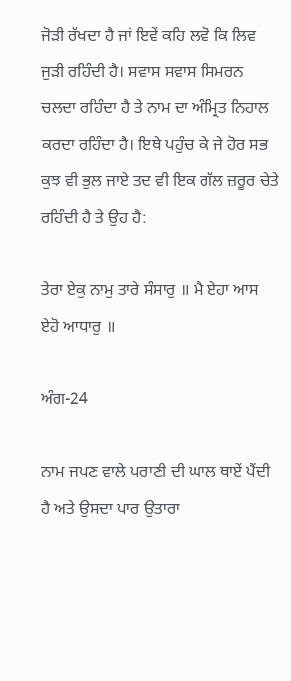ਜੋੜੀ ਰੱਖਦਾ ਹੈ ਜਾਂ ਇਵੇਂ ਕਹਿ ਲਵੋ ਕਿ ਲਿਵ ਜੁੜੀ ਰਹਿੰਦੀ ਹੈ। ਸਵਾਸ ਸਵਾਸ ਸਿਮਰਨ ਚਲਦਾ ਰਹਿੰਦਾ ਹੈ ਤੇ ਨਾਮ ਦਾ ਅੰਮ੍ਰਿਤ ਨਿਹਾਲ ਕਰਦਾ ਰਹਿੰਦਾ ਹੈ। ਇਥੇ ਪਹੁੰਚ ਕੇ ਜੇ ਹੋਰ ਸਭ ਕੁਝ ਵੀ ਭੁਲ ਜਾਏ ਤਦ ਵੀ ਇਕ ਗੱਲ ਜ਼ਰੂਰ ਚੇਤੇ ਰਹਿੰਦੀ ਹੈ ਤੇ ਉਹ ਹੈ:

ਤੇਰਾ ਏਕੁ ਨਾਮੁ ਤਾਰੇ ਸੰਸਾਰੁ ॥ ਮੈ ਏਹਾ ਆਸ ਏਹੋ ਆਧਾਰੁ ॥

ਅੰਗ-24

ਨਾਮ ਜਪਣ ਵਾਲੇ ਪਰਾਣੀ ਦੀ ਘਾਲ ਥਾਏਂ ਪੈਂਦੀ ਹੈ ਅਤੇ ਉਸਦਾ ਪਾਰ ਉਤਾਰਾ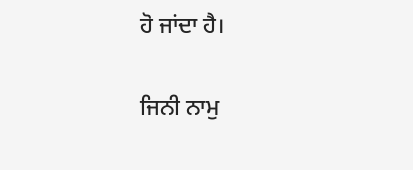ਹੋ ਜਾਂਦਾ ਹੈ।

ਜਿਨੀ ਨਾਮੁ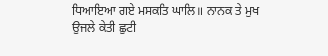ਧਿਆਇਆ ਗਏ ਮਸਕਤਿ ਘਾਲਿ॥ ਨਾਨਕ ਤੇ ਮੁਖ ਉਜਲੇ ਕੇਤੀ ਛੁਟੀ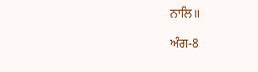ਨਾਲਿ॥

ਅੰਗ-8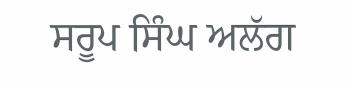ਸਰੂਪ ਸਿੰਘ ਅਲੱਗ